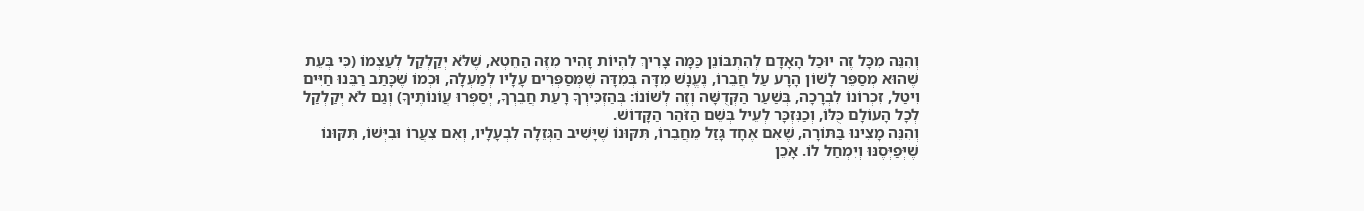וְהִנֵּה מִכָּל זֶה יוּכַל הָאָדָם לְהִתְבּוֹנֵן כַּמָּה צָרִיךְ לִהְיוֹת זָהִיר מִזֶּה הַחֵטְא, שֶׁלֹּא יְקַלְקַל לְעַצְמוֹ (כִּי בְּעֵת שֶׁהוּא מְסַפֵּר לָשׁוֹן הָרָע עַל חֲבֵרוֹ, נֶעֱנָשׁ מִדָּה בְּמִדָּה שֶׁמְּסַפְּרִים עָלָיו לְמַעְלָה, וּכְמוֹ שֶׁכָּתַב רַבֵּנוּ חַיִּים וִיטַל, זִכְרוֹנוֹ לִבְרָכָה, בְּשַׁעַר הַקְּדֻשָּׁה וְזֶה לְשׁוֹנוֹ: בְּהַזְכִּירְךָ רָעַת חֲבֵרְךָ, יְסַפְּרוּ עֲוֹנוֹתֶיךָ) וְגַם לֹא יְקַלְקַל לְכָל הָעוֹלָם כֻּלּוֹ, וְכַנִּזְכָּר לְעֵיל בְּשֵׁם הַזֹּהַר הַקָּדוֹשׁ.
וְהִנֵּה מָצִינוּ בַּתּוֹרָה, שֶׁאִם אֶחָד גָּזַל מֵחֲבֵרוֹ, תִּקּוּנוֹ שֶׁיָּשִׁיב הַגְּזֵלָה לִבְעָלָיו, וְאִם צִעֲרוֹ וּבִיְּשׁוֹ, תִּקּוּנוֹ שֶׁיְּפַיְּסֶנּוּ וְיִמְחַל לוֹ. אָכֵן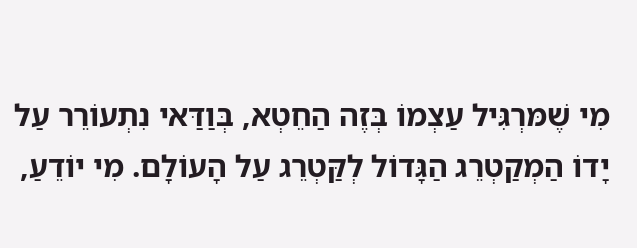מִי שֶׁמּרְגִּיל עַצְמוֹ בְּזֶה הַחֵטְא, בְּוַדַּאי נִתְעוֹרֵר עַל יָדוֹ הַמְקַטְרֵג הַגָּדוֹל לְקַּטְרֵג עַל הָעוֹלָם. מִי יוֹדֵעַ,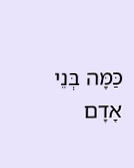כַּמָּה בְּנֵי אָדָם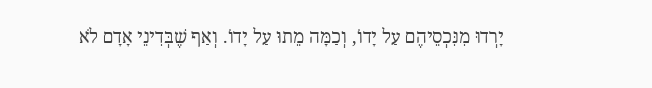יָרְדוּ מִנִּכְסֵיהֶם עַל יָדוֹ, וְכַמָּה מֵתוּ עַל יָדוֹ. וְאַף שֶׁבְּדִינֵי אָדָם לֹא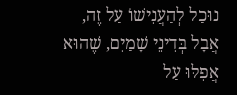נוּכַל לְהַעֲנִישׁוֹ עַל זֶה, אֲבָל בְּדִינֵי שָׁמַיִם, שֶׁהוּא אֲפִלּוּ עַל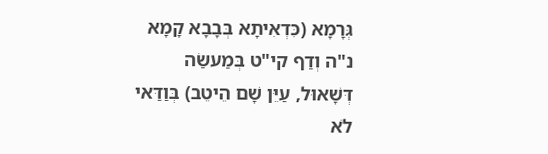גְּרָמָא (כִּדְאִיתָא בְּבָבָא קָמָא נ"ה וְדַף קי"ט בְּמַעשַׂה דְּשָׁאוּל, עַיֵּן שָׁם הֵיטֵב) בְּוַדַּאי לֹא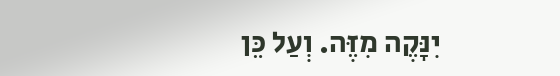יִנָּקֶה מִזֶּה. וְעַל כֵּן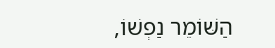הַשּׁוֹמֵר נַפְשׁוֹ,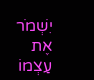יִשְׁמֹר אֶת עַצְמוֹ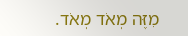מִזֶּה מְאֹד מְאֹד.